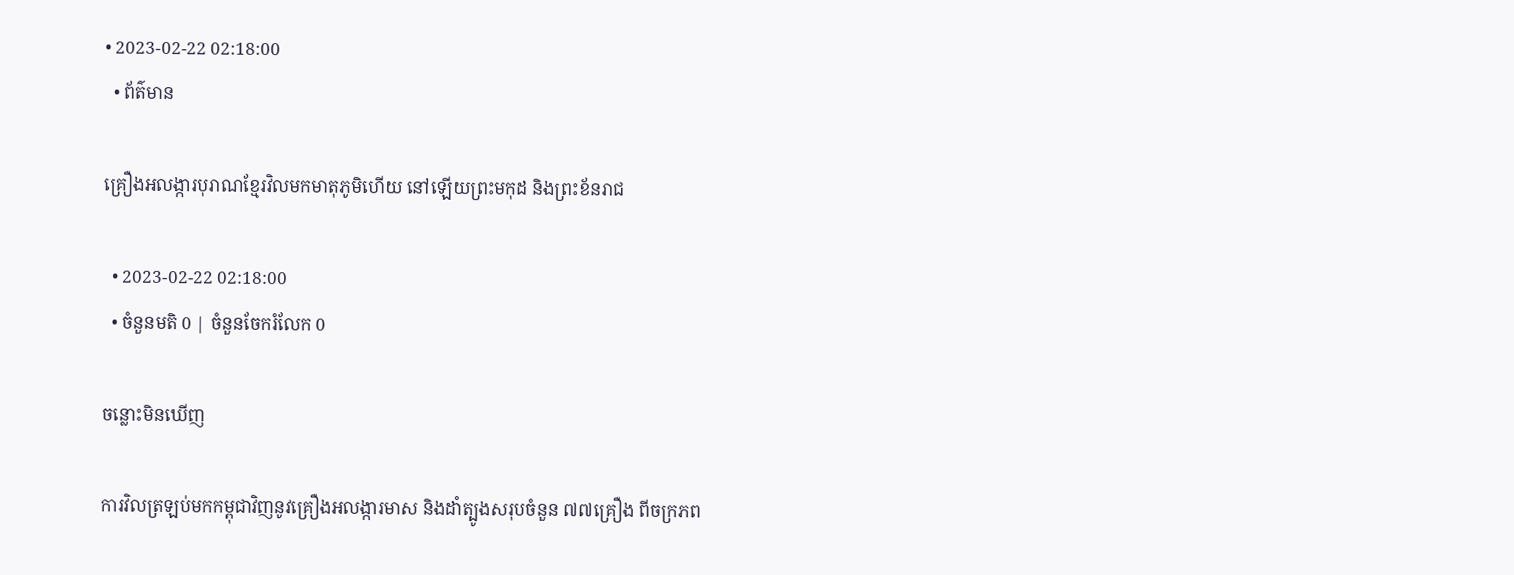• 2023-02-22 02:18:00
  • ព័ត៌មាន

គ្រឿងអលង្ការបុរាណខ្មែរវិលមកមាតុភូមិហើយ នៅឡើយព្រះមកុដ និងព្រះខ័នរាជ

  • 2023-02-22 02:18:00
  • ចំនួនមតិ 0 | ចំនួនចែករំលែក 0

ចន្លោះមិនឃើញ

ការវិលត្រឡប់មកកម្ពុជាវិញនូវគ្រឿងអលង្ការមាស និងដាំត្បូងសរុបចំនួន ៧៧គ្រឿង ពីចក្រភព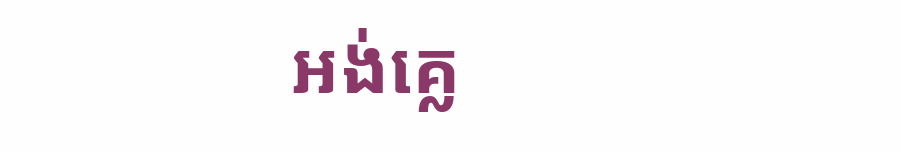អង់គ្លេ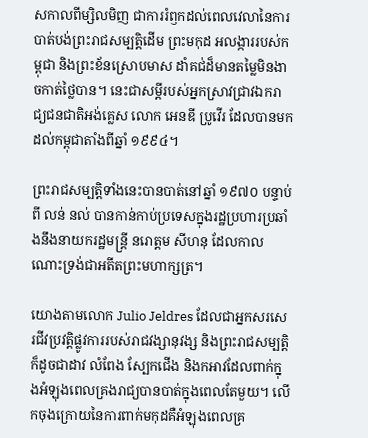សកាលពីម្សិលមិញ ជាការរំឭកដល់ពេលវេលានៃការបាត់បង់ព្រះរាជសម្បត្តិដើម ព្រះមកុដ អលង្ការរបស់កម្ពុជា និងព្រះខ័នស្រោបមាស ដាំគជ់ដ៏មានតម្លៃមិនងាចកាត់ថ្លៃបាន។ នេះជាសម្ដីរបស់អ្នកស្រាវជ្រាវឯករាជ្យជនជាតិអង់គ្លេស លោក អេនឌី ប្រូវើរ ដែលបានមកដល់កម្ពុជាតាំងពីឆ្នាំ ១៩៩៤។

ព្រះរាជសម្បត្តិទាំងនេះបានបាត់នៅឆ្នាំ ១៩៧០ បន្ទាប់ពី លន់ នល់ បានកាន់កាប់ប្រទេសក្នុងរដ្ឋប្រហារប្រឆាំងនឹងនាយករដ្ឋមន្ត្រី នរោត្តម សីហនុ ដែលកាលណោះទ្រង់ជាអតីតព្រះមហាក្សត្រ។

យោងតាមលោក Julio Jeldres ដែលជាអ្នកសរសេរជីវប្រវត្តិផ្លូវការរបស់រាជវង្សានុវង្ស និងព្រះរាជសម្បត្តិក៏ដូចជាដាវ លំពែង ស្បែកជើង និងកអាវដែលពាក់ក្នុងអំឡុងពេលគ្រងរាជ្យបានបាត់ក្នុងពេលតែមួយ។ លើកចុងក្រោយនៃការពាក់មកុដគឺអំឡុងពេលគ្រ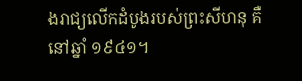ងរាជ្យលើកដំបូងរបស់ព្រះសីហនុ គឺនៅឆ្នាំ ១៩៤១។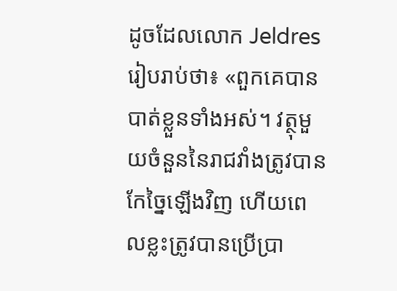ដូចដែលលោក Jeldres រៀបរាប់ថា៖ «ពួកគេបានបាត់ខ្លួនទាំងអស់។ វត្ថុមួយចំនួននៃរាជវាំងត្រូវបានកែច្នៃឡើងវិញ ហើយពេលខ្លះត្រូវបានប្រើប្រា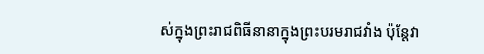ស់ក្នុងព្រះរាជពិធីនានាក្នុងព្រះបរមរាជវាំង ប៉ុន្តែវា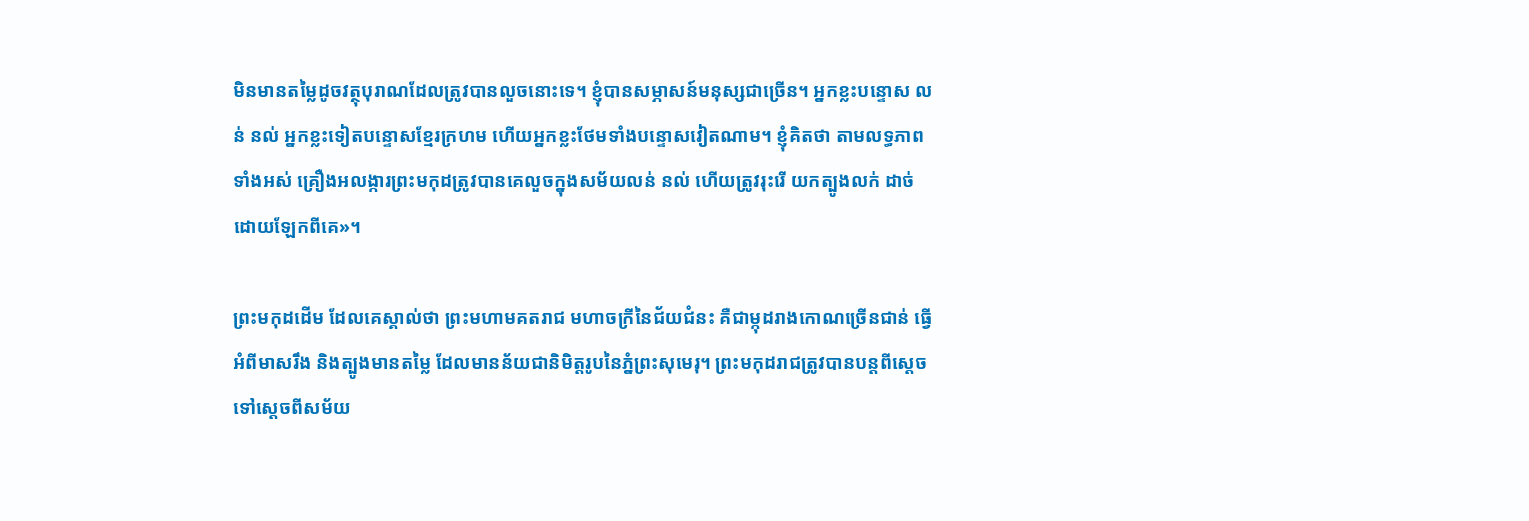មិនមានតម្លៃដូចវត្ថុបុរាណដែលត្រូវបានលួចនោះទេ។ ខ្ញុំបានសម្ភាសន៍មនុស្សជាច្រើន។ អ្នកខ្លះបន្ទោស លន់ នល់ អ្នកខ្លះទៀតបន្ទោសខ្មែរក្រហម ហើយអ្នកខ្លះថែមទាំងបន្ទោសវៀតណាម។ ខ្ញុំគិតថា តាមលទ្ធភាពទាំងអស់ គ្រឿងអលង្ការព្រះមកុដត្រូវបានគេលួចក្នុងសម័យលន់ នល់ ហើយត្រូវរុះរើ យកត្បូងលក់ ដាច់ដោយឡែកពីគេ»។

ព្រះមកុដដើម ដែលគេស្គាល់ថា ព្រះមហាមគតរាជ មហាចក្រីនៃជ័យជំនះ គឺជាម្កុដរាងកោណច្រើនជាន់ ធ្វើអំពីមាសរឹង និងត្បូងមានតម្លៃ ដែលមានន័យជានិមិត្តរូបនៃភ្នំព្រះសុមេរុ។ ព្រះមកុដរាជត្រូវបានបន្តពីស្តេចទៅស្តេចពីសម័យ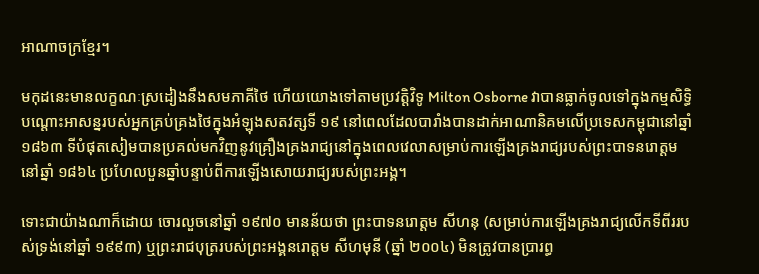អាណាចក្រខ្មែរ។

មកុដនេះមានលក្ខណៈស្រដៀងនឹងសមភាគីថៃ ហើយយោងទៅតាមប្រវត្តិវិទូ Milton Osborne វាបានធ្លាក់ចូលទៅក្នុងកម្មសិទ្ធិបណ្តោះអាសន្នរបស់អ្នកគ្រប់គ្រងថៃក្នុងអំឡុងសតវត្សទី ១៩ នៅពេលដែលបារាំងបានដាក់អាណានិគមលើប្រទេសកម្ពុជានៅឆ្នាំ ១៨៦៣ ទីបំផុតសៀមបានប្រគល់មកវិញនូវគ្រឿងគ្រងរាជ្យនៅក្នុងពេលវេលាសម្រាប់ការឡើងគ្រងរាជ្យរបស់ព្រះបាទនរោត្តមនៅឆ្នាំ ១៨៦៤ ប្រហែលបួនឆ្នាំបន្ទាប់ពីការឡើងសោយរាជ្យរបស់ព្រះអង្គ។

ទោះជាយ៉ាងណាក៏ដោយ ចោរលួចនៅឆ្នាំ ១៩៧០ មានន័យថា ព្រះបាទនរោត្តម សីហនុ (សម្រាប់ការឡើងគ្រងរាជ្យលើកទីពីររបស់ទ្រង់នៅឆ្នាំ ១៩៩៣) ឬព្រះរាជបុត្ររបស់ព្រះអង្គនរោត្តម សីហមុនី (ឆ្នាំ ២០០៤) មិនត្រូវបានប្រារព្ធ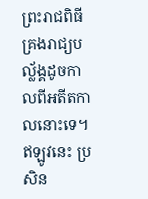ព្រះរាជពិធីគ្រងរាជ្យបល្ល័ង្គដូចកាលពីអតីតកាលនោះទេ។ ឥឡូវនេះ ប្រសិន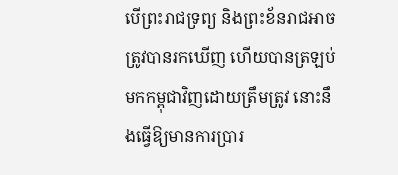បើព្រះរាជទ្រព្យ និងព្រះខ័នរាជអាចត្រូវបានរកឃើញ ហើយបានត្រឡប់មកកម្ពុជាវិញដោយត្រឹមត្រូវ នោះនឹងធ្វើឱ្យមានការប្រារ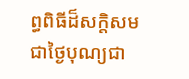ព្ធពិធីដ៏សក្តិសមជាថ្ងៃបុណ្យជា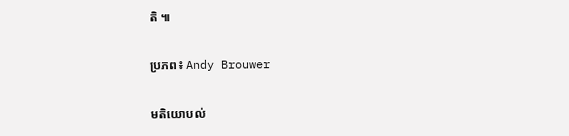តិ ៕

ប្រភព៖ Andy Brouwer

មតិយោបល់